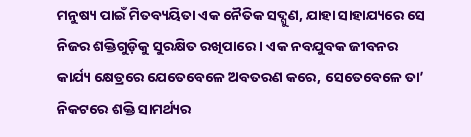ମନୁଷ୍ୟ ପାଇଁ ମିତବ୍ୟୟିତା ଏକ ନୈତିକ ସଦ୍ଗୁଣ, ଯାହା ସାହାଯ୍ୟରେ ସେ ନିଜର ଶକ୍ତିଗୁଡ଼ିକୁ ସୁରକ୍ଷିତ ରଖିପାରେ । ଏକ ନବଯୁବକ ଜୀବନର କାର୍ଯ୍ୟ କ୍ଷେତ୍ରରେ ଯେତେବେଳେ ଅବତରଣ କରେ, ସେତେବେଳେ ତା’ ନିକଟରେ ଶକ୍ତି ସାମର୍ଥ୍ୟର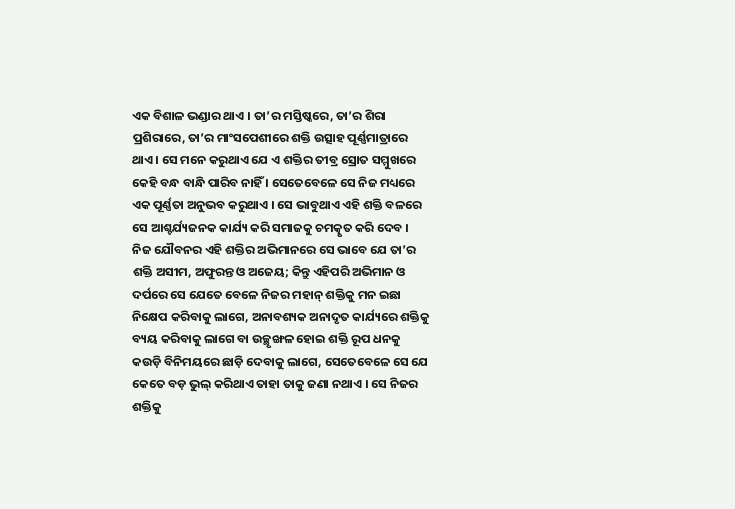ଏକ ବିଶାଳ ଭଣ୍ଡାର ଥାଏ । ତା’ର ମସ୍ତିଷ୍କରେ, ତା’ର ଶିରା ପ୍ରଶିରାରେ, ତା’ର ମାଂସପେଶୀରେ ଶକ୍ତି ଉତ୍ସାହ ପୂର୍ଣ୍ଣମାତ୍ରାରେ ଥାଏ । ସେ ମନେ କରୁଥାଏ ଯେ ଏ ଶକ୍ତିର ତୀବ୍ର ସ୍ରୋତ ସମ୍ମୁଖରେ କେହି ବନ୍ଧ ବାନ୍ଧି ପାରିବ ନାହିଁ । ସେତେବେଳେ ସେ ନିଜ ମଧ୍ୟରେ ଏକ ପୂର୍ଣ୍ଣତା ଅନୁଭବ କରୁଥାଏ । ସେ ଭାବୁଥାଏ ଏହି ଶକ୍ତି ବଳରେ ସେ ଆଶ୍ଚର୍ଯ୍ୟଜନକ କାର୍ଯ୍ୟ କରି ସମାଜକୁ ଚମତ୍କୃତ କରି ଦେବ । ନିଜ ଯୌବନର ଏହି ଶକ୍ତିର ଅଭିମାନରେ ସେ ଭାବେ ଯେ ତା’ର ଶକ୍ତି ଅସୀମ, ଅଫୁରନ୍ତ ଓ ଅଜେୟ; କିନ୍ତୁ ଏହିପରି ଅଭିମାନ ଓ ଦର୍ପରେ ସେ ଯେତେ ବେଳେ ନିଜର ମହାନ୍ ଶକ୍ତିକୁ ମନ ଇଛା ନିକ୍ଷେପ କରିବାକୁ ଲାଗେ, ଅନାବଶ୍ୟକ ଅନାଦୃତ କାର୍ଯ୍ୟରେ ଶକ୍ତିକୁ ବ୍ୟୟ କରିବାକୁ ଲାଗେ ବା ଉଚ୍ଛୃଙ୍ଖଳ ହୋଇ ଶକ୍ତି ରୂପ ଧନକୁ କଉଡ଼ି ବିନିମୟରେ ଛାଡ଼ି ଦେବାକୁ ଲାଗେ, ସେତେବେଳେ ସେ ଯେ କେତେ ବଡ଼ ଭୁଲ୍ କରିଥାଏ ତାହା ତାକୁ ଜଣା ନଥାଏ । ସେ ନିଜର ଶକ୍ତିକୁ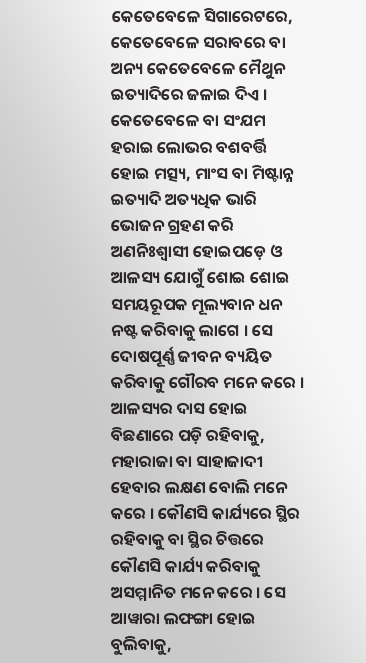କେତେବେଳେ ସିଗାରେଟରେ, କେତେବେଳେ ସରାବରେ ବା ଅନ୍ୟ କେତେବେଳେ ମୈଥୁନ ଇତ୍ୟାଦିରେ ଜଳାଇ ଦିଏ । କେତେବେଳେ ବା ସଂଯମ ହରାଇ ଲୋଭର ବଶବର୍ତ୍ତି ହୋଇ ମତ୍ସ୍ୟ, ମାଂସ ବା ମିଷ୍ଟାନ୍ନ ଇତ୍ୟାଦି ଅତ୍ୟଧିକ ଭାରି ଭୋଜନ ଗ୍ରହଣ କରି ଅଣନିଃଶ୍ୱାସୀ ହୋଇପଡ଼େ ଓ ଆଳସ୍ୟ ଯୋଗୁଁ ଶୋଇ ଶୋଇ ସମୟରୂପକ ମୂଲ୍ୟବାନ ଧନ ନଷ୍ଟ କରିବାକୁ ଲାଗେ । ସେ ଦୋଷପୂର୍ଣ୍ଣ ଜୀବନ ବ୍ୟୟିତ କରିବାକୁ ଗୌରବ ମନେ କରେ । ଆଳସ୍ୟର ଦାସ ହୋଇ ବିଛଣାରେ ପଡ଼ି ରହିବାକୁ, ମହାରାଜା ବା ସାହାଜାଦୀ ହେବାର ଲକ୍ଷଣ ବୋଲି ମନେ କରେ । କୌଣସି କାର୍ଯ୍ୟରେ ସ୍ଥିର ରହିବାକୁ ବା ସ୍ଥିର ଚିତ୍ତରେ କୌଣସି କାର୍ଯ୍ୟ କରିବାକୁ ଅସମ୍ମାନିତ ମନେ କରେ । ସେ ଆୱାରା ଲଫଙ୍ଗା ହୋଇ ବୁଲିବାକୁ,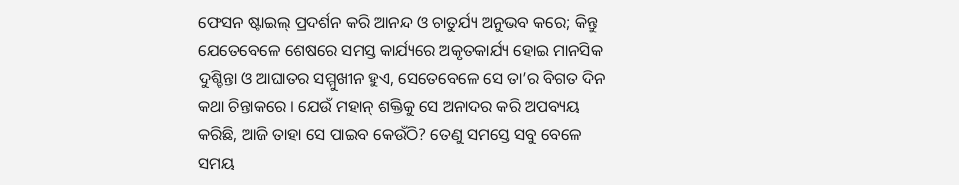ଫେସନ ଷ୍ଟାଇଲ୍ ପ୍ରଦର୍ଶନ କରି ଆନନ୍ଦ ଓ ଚାତୁର୍ଯ୍ୟ ଅନୁଭବ କରେ; କିନ୍ତୁ ଯେତେବେଳେ ଶେଷରେ ସମସ୍ତ କାର୍ଯ୍ୟରେ ଅକୃତକାର୍ଯ୍ୟ ହୋଇ ମାନସିକ ଦୁଶ୍ଚିନ୍ତା ଓ ଆଘାତର ସମ୍ମୁଖୀନ ହୁଏ, ସେତେବେଳେ ସେ ତା’ର ବିଗତ ଦିନ କଥା ଚିନ୍ତାକରେ । ଯେଉଁ ମହାନ୍ ଶକ୍ତିକୁ ସେ ଅନାଦର କରି ଅପବ୍ୟୟ କରିଛି, ଆଜି ତାହା ସେ ପାଇବ କେଉଁଠି? ତେଣୁ ସମସ୍ତେ ସବୁ ବେଳେ ସମୟ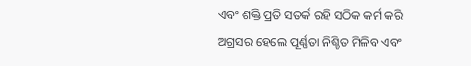ଏବଂ ଶକ୍ତି ପ୍ରତି ସତର୍କ ରହି ସଠିକ କର୍ମ କରି ଅଗ୍ରସର ହେଲେ ପୂର୍ଣ୍ଣତା ନିଶ୍ଚିତ ମିଳିବ ଏବଂ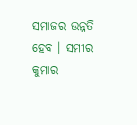ସମାଜର ଉନ୍ନତି ହେବ । ସମୀର କୁମାର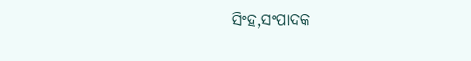ସିଂହ,ସଂପାଦକ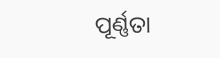ପୂର୍ଣ୍ଣତା